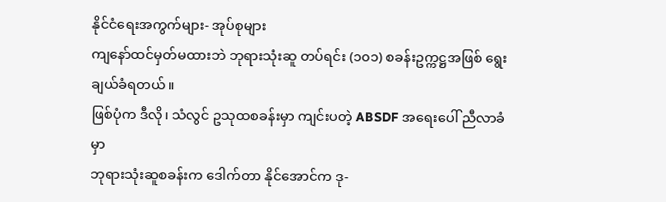နိုင်ငံရေးအကွက်များ- အုပ်စုများ
ကျနော်ထင်မှတ်မထားဘဲ ဘုရားသုံးဆူ တပ်ရင်း (၁၀၁) စခန်းဥက္ကဋ္ဌအဖြစ် ရွေးချယ်ခံရတယ်။
ဖြစ်ပုံက ဒီလို၊ သံလွင် ဥသုထစခန်းမှာ ကျင်းပတဲ့ ABSDF အရေးပေါ် ညီလာခံမှာ
ဘုရားသုံးဆူစခန်းက ဒေါက်တာ နိုင်အောင်က ဒု-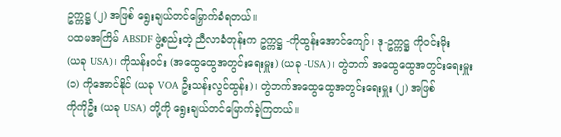ဥက္ကဋ္ဌ (၂) အဖြစ် ရွေးချယ်တင်မြှောက်ခံရတယ်။
ပထမအကြိမ် ABSDF ဖွဲ့စည်းတဲ့ ညီလာခံတုန်းက ဥက္ကဋ္ဌ -ကိုထွန်းအောင်ကျော်၊ ဒု-ဥက္ကဋ္ဌ ကိုဝင်းမိုး
(ယခု USA)၊ ကိုသန်းဝင်း (အထွေထွေအတွင်းရေးမှူး) (ယခု -USA)၊ တွဲဘက် အထွေထွေအတွင်းရေးမှူး
(၁) ကိုအောင်နိုင် (ယခု VOA ဦးသန်းလွင်ထွန်း)၊ တွဲဘက်အထွေထွေအတွင်းရေးမှူး (၂) အဖြစ်
ကိုကိုဦး (ယခု USA) တို့ကို ရွေးချယ်တင်မြောက်ခဲ့ကြတယ်။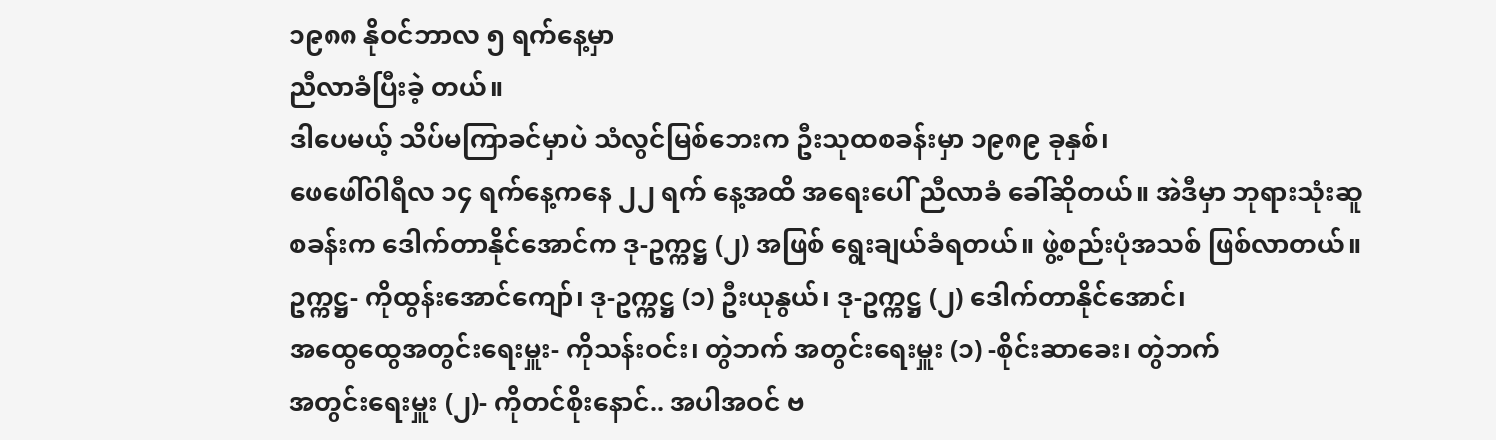၁၉၈၈ နိုဝင်ဘာလ ၅ ရက်နေ့မှာ
ညီလာခံပြီးခဲ့ တယ်။
ဒါပေမယ့် သိပ်မကြာခင်မှာပဲ သံလွင်မြစ်ဘေးက ဦးသုထစခန်းမှာ ၁၉၈၉ ခုနှစ်၊
ဖေဖေါ်ဝါရီလ ၁၄ ရက်နေ့ကနေ ၂၂ ရက် နေ့အထိ အရေးပေါ် ညီလာခံ ခေါ်ဆိုတယ်။ အဲဒီမှာ ဘုရားသုံးဆူ
စခန်းက ဒေါက်တာနိုင်အောင်က ဒု-ဥက္ကဋ္ဌ (၂) အဖြစ် ရွေးချယ်ခံရတယ်။ ဖွဲ့စည်းပုံအသစ် ဖြစ်လာတယ်။
ဥက္ကဋ္ဌ- ကိုထွန်းအောင်ကျော်၊ ဒု-ဥက္ကဋ္ဌ (၁) ဦးယုနွယ်၊ ဒု-ဥက္ကဋ္ဌ (၂) ဒေါက်တာနိုင်အောင်၊
အထွေထွေအတွင်းရေးမှူး- ကိုသန်းဝင်း၊ တွဲဘက် အတွင်းရေးမှူး (၁) -စိုင်းဆာခေး၊ တွဲဘက်
အတွင်းရေးမှူး (၂)- ကိုတင်စိုးနောင်.. အပါအဝင် ဗ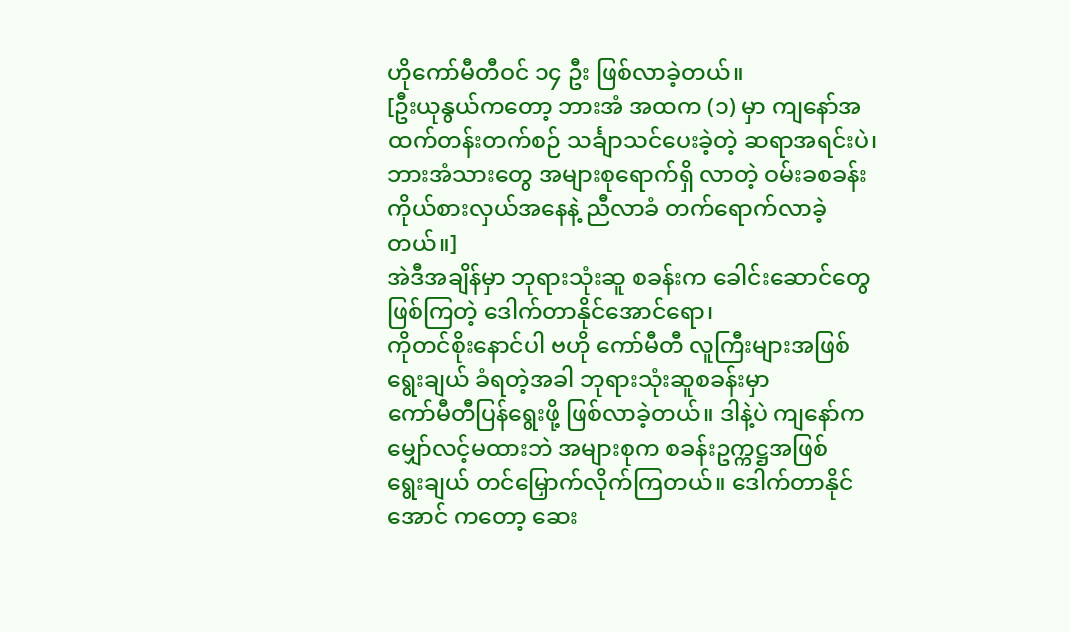ဟိုကော်မီတီဝင် ၁၄ ဦး ဖြစ်လာခဲ့တယ်။
[ဦးယုနွယ်ကတော့ ဘားအံ အထက (၁) မှာ ကျနော်အထက်တန်းတက်စဉ် သင်္ချာသင်ပေးခဲ့တဲ့ ဆရာအရင်းပဲ၊
ဘားအံသားတွေ အများစုရောက်ရှိ လာတဲ့ ဝမ်းခစခန်းကိုယ်စားလှယ်အနေနဲ့ ညီလာခံ တက်ရောက်လာခဲ့တယ်။]
အဲဒီအချိန်မှာ ဘုရားသုံးဆူ စခန်းက ခေါင်းဆောင်တွေဖြစ်ကြတဲ့ ဒေါက်တာနိုင်အောင်ရော၊
ကိုတင်စိုးနောင်ပါ ဗဟို ကော်မီတီ လူကြီးများအဖြစ် ရွေးချယ် ခံရတဲ့အခါ ဘုရားသုံးဆူစခန်းမှာ
ကော်မီတီပြန်ရွေးဖို့ ဖြစ်လာခဲ့တယ်။ ဒါနဲ့ပဲ ကျနော်က မျှော်လင့်မထားဘဲ အများစုက စခန်းဥက္ကဋ္ဌအဖြစ်
ရွေးချယ် တင်မြှောက်လိုက်ကြတယ်။ ဒေါက်တာနိုင်အောင် ကတော့ ဆေး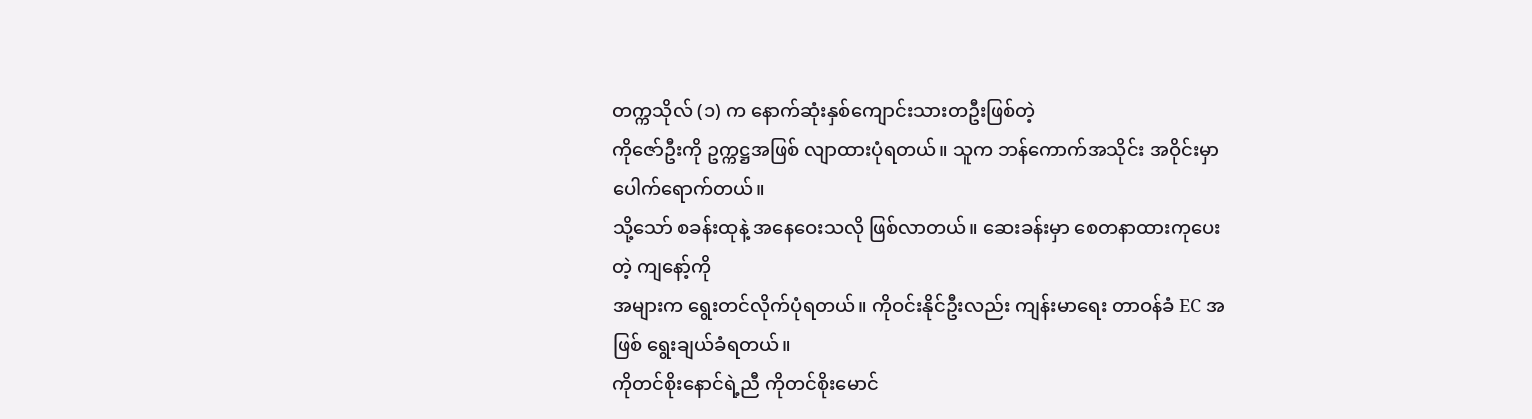တက္ကသိုလ် (၁) က နောက်ဆုံးနှစ်ကျောင်းသားတဦးဖြစ်တဲ့
ကိုဇော်ဦးကို ဥက္ကဋ္ဌအဖြစ် လျာထားပုံရတယ်။ သူက ဘန်ကောက်အသိုင်း အဝိုင်းမှာ ပေါက်ရောက်တယ်။
သို့သော် စခန်းထုနဲ့ အနေဝေးသလို ဖြစ်လာတယ်။ ဆေးခန်းမှာ စေတနာထားကုပေးတဲ့ ကျနော့်ကို
အများက ရွေးတင်လိုက်ပုံရတယ်။ ကိုဝင်းနိုင်ဦးလည်း ကျန်းမာရေး တာဝန်ခံ EC အဖြစ် ရွေးချယ်ခံရတယ်။
ကိုတင်စိုးနောင်ရဲ့ညီ ကိုတင်စိုးမောင်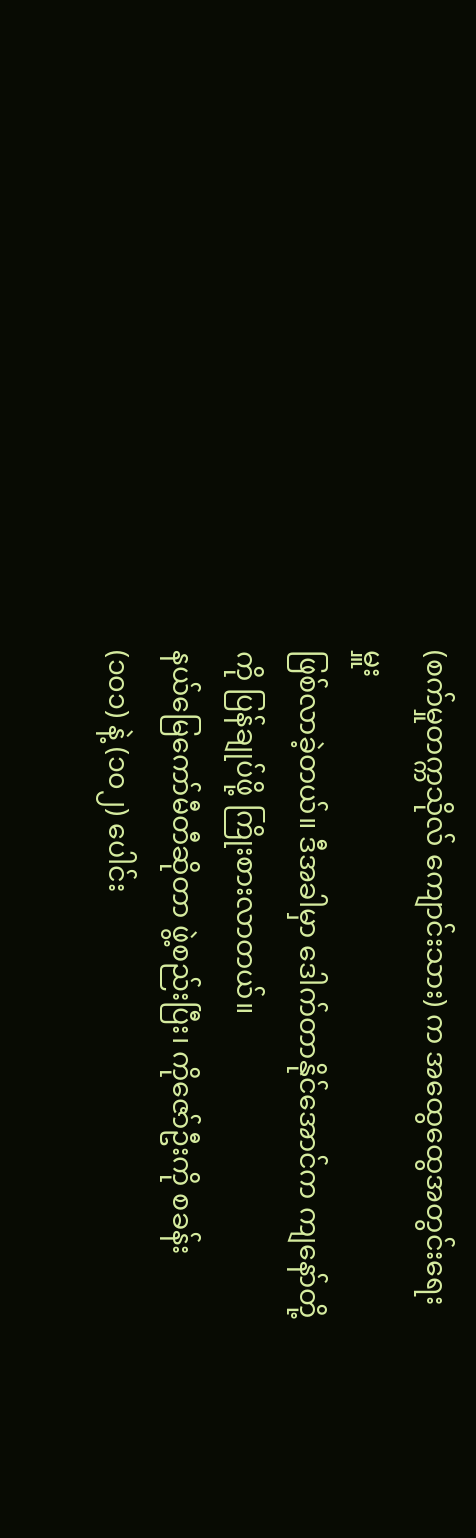(စက်မှုတက္ကသိုလ် ကျောင်းသား) က အထွေထွေအတွင်းရေးမှူး
ဖြစ်လာခဲ့တယ်။ ဒီအခါမှာ ဒေါက်တာနိုင်အောင်က ကျနော်တို့ကို ပြန်ချုပ်ဖို့ ကြိုးစားလာတယ်။
နယ်မြေကော်မီတီဆိုတာ ဖွဲ့စည်းပြီး၊ ကိုဇော်ဦးကို စခန်း (၁၀၁) နဲ့ (၁၀၂) ပေါင်း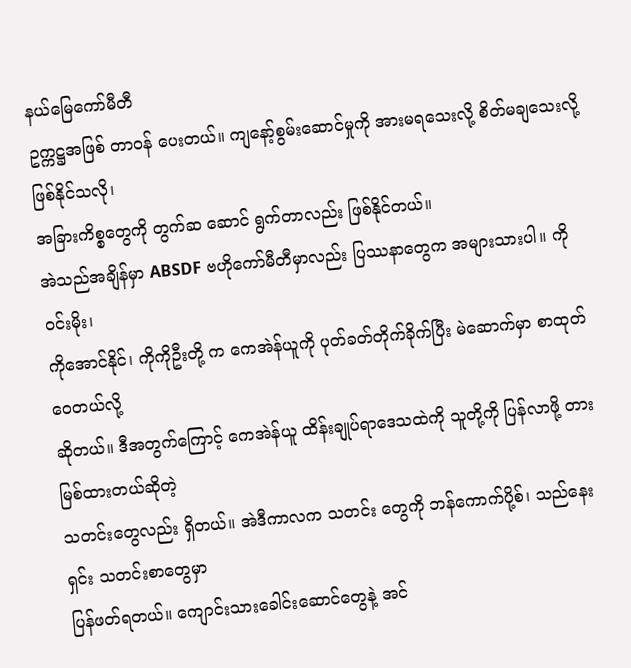နယ်မြေကော်မီတီ
ဥက္ကဋ္ဌအဖြစ် တာဝန် ပေးတယ်။ ကျနော့်စွမ်းဆောင်မှုကို အားမရသေးလို့ စိတ်မချသေးလို့ ဖြစ်နိုင်သလို၊
အခြားကိစ္စတွေကို တွက်ဆ ဆောင် ရွက်တာလည်း ဖြစ်နိုင်တယ်။
အဲသည်အချိန်မှာ ABSDF ဗဟိုကော်မီတီမှာလည်း ပြဿနာတွေက အများသားပါ။ ကိုဝင်းမိုး၊
ကိုအောင်နိုင်၊ ကိုကိုဦးတို့ က ကေအဲန်ယူကို ပုတ်ခတ်တိုက်ခိုက်ပြီး မဲဆောက်မှာ စာထုတ်ဝေတယ်လို့
ဆိုတယ်။ ဒီအတွက်ကြောင့် ကေအဲန်ယူ ထိန်းချုပ်ရာဒေသထဲကို သူတို့ကို ပြန်လာဖို့ တားမြစ်ထားတယ်ဆိုတဲ့
သတင်းတွေလည်း ရှိတယ်။ အဲဒီကာလက သတင်း တွေကို ဘန်ကောက်ပို့စ်၊ သည်နေးရှင်း သတင်းစာတွေမှာ
ပြန်ဖတ်ရတယ်။ ကျောင်းသားခေါင်းဆောင်တွေနဲ့ အင်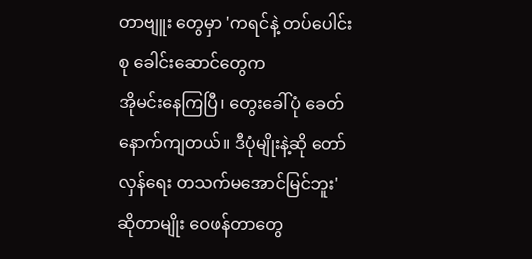တာဗျူး တွေမှာ 'ကရင်နဲ့ တပ်ပေါင်းစု ခေါင်းဆောင်တွေက
အိုမင်းနေကြပြီ၊ တွေးခေါ်ပုံ ခေတ်နောက်ကျတယ်။ ဒီပုံမျိုးနဲ့ဆို တော် လှန်ရေး တသက်မအောင်မြင်ဘူး'
ဆိုတာမျိုး ဝေဖန်တာတွေ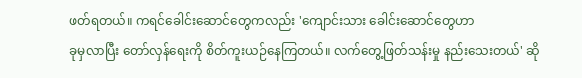ဖတ်ရတယ်။ ကရင်ခေါင်းဆောင်တွေကလည်း 'ကျောင်းသား ခေါင်းဆောင်တွေဟာ
ခုမှလာပြီး တော်လှန်ရေးကို စိတ်ကူးယဉ်နေကြတယ်။ လက်တွေ့ဖြတ်သန်းမှု နည်းသေးတယ်' ဆို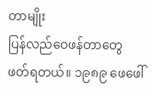တာမျိုး
ပြန်လည်ဝေဖန်တာတွေ ဖတ်ရတယ်။ ၁၉၈၉ ဖေဖေါ်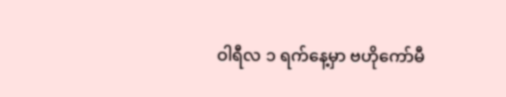ဝါရီလ ၁ ရက်နေ့မှာ ဗဟိုကော်မီ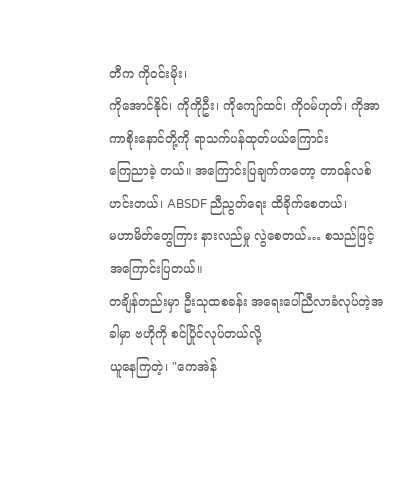တီက ကိုဝင်းမိုး၊
ကိုအောင်နိုင်၊ ကိုကိုဦး၊ ကိုကျော်ထင်၊ ကိုဝမ်ဟုတ်၊ ကိုအာကာစိုးနောင်တို့ကို ရာသက်ပန်ထုတ်ပယ်ကြောင်း
ကြေညာခဲ့ တယ်။ အကြောင်းပြချက်ကတော့ တာဝန်လစ်ဟင်းတယ်၊ ABSDF ညီညွတ်ရေး ထိခိုက်စေတယ်၊
မဟာမိတ်တွေကြား နားလည်မှု လွဲစေတယ်… စသည်ဖြင့် အကြောင်းပြတယ်။
တချိန်တည်းမှာ ဦးသုထစခန်း အရေးပေါ်ညီလာခံလုပ်တဲ့အခါမှာ ဗဟိုကို စင်ပြိုင်လုပ်တယ်လို့
ယူနေကြတဲ့၊ "ကေအဲန်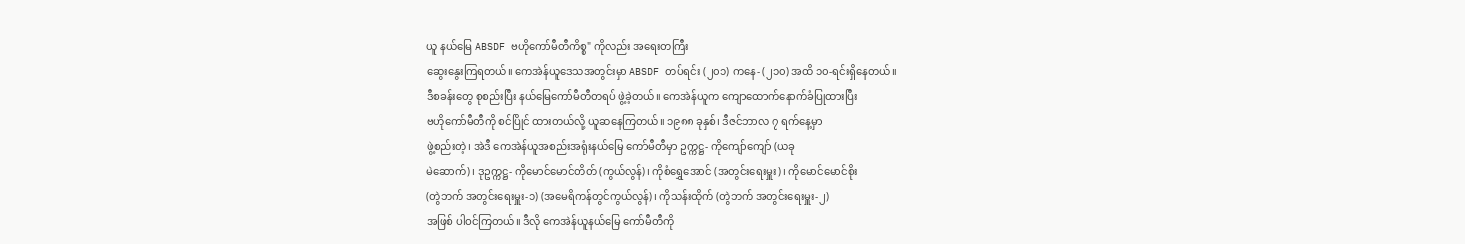ယူ နယ်မြေ ABSDF ဗဟိုကော်မီတီကိစ္စ" ကိုလည်း အရေးတကြီး
ဆွေးနွေးကြရတယ်။ ကေအဲန်ယူဒေသအတွင်းမှာ ABSDF တပ်ရင်း (၂၀၁) ကနေ- (၂၁၀) အထိ ၁၀-ရင်းရှိနေတယ်။
ဒီစခန်းတွေ စုစည်းပြီး နယ်မြေကော်မီတီတရပ် ဖွဲ့ခဲ့တယ်။ ကေအဲန်ယူက ကျောထောက်နောက်ခံပြုထားပြီး
ဗဟိုကော်မီတီကို စင်ပြိုင် ထားတယ်လို့ ယူဆနေကြတယ်။ ၁၉၈၈ ခုနှစ်၊ ဒီဇင်ဘာလ ၇ ရက်နေ့မှာ
ဖွဲ့စည်းတဲ့၊ အဲဒီ ကေအဲန်ယူအစည်းအရုံးနယ်မြေ ကော်မီတီမှာ ဥက္ကဋ္ဌ- ကိုကျော်ကျော် (ယခု
မဲဆောက်)၊ ဒုဥက္ကဋ္ဌ- ကိုမောင်မောင်တိတ် (ကွယ်လွန်)၊ ကိုစံရွှေအောင် (အတွင်းရေးမှူး)၊ ကိုမောင်မောင်စိုး
(တွဲဘက် အတွင်းရေးမှူး-၁) (အမေရိကန်တွင်ကွယ်လွန်)၊ ကိုသန်းထိုက် (တွဲဘက် အတွင်းရေးမှူး-၂)
အဖြစ် ပါဝင်ကြတယ်။ ဒီလို ကေအဲန်ယူနယ်မြေ ကော်မီတီကို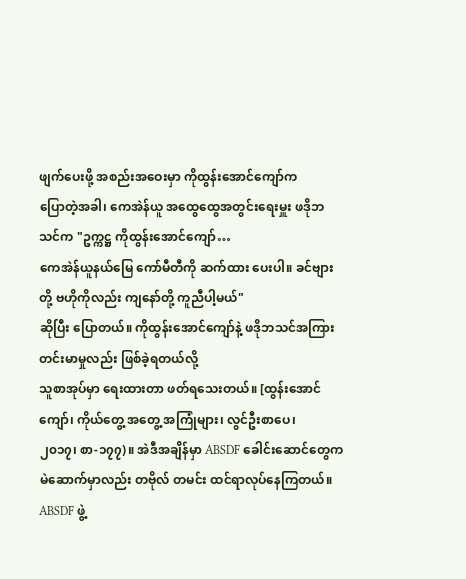ဖျက်ပေးဖို့ အစည်းအဝေးမှာ ကိုထွန်းအောင်ကျော်က
ပြောတဲ့အခါ၊ ကေအဲန်ယူ အထွေထွေအတွင်းရေးမှူး ဖဒိုဘသင်က "ဥက္ကဋ္ဌ ကိုထွန်းအောင်ကျော်…
ကေအဲန်ယူနယ်မြေ ကော်မီတီကို ဆက်ထား ပေးပါ။ ခင်ဗျားတို့ ဗဟိုကိုလည်း ကျနော်တို့ ကူညီပါ့မယ်"
ဆိုပြီး ပြောတယ်။ ကိုထွန်းအောင်ကျော်နဲ့ ဖဒိုဘသင်အကြား တင်းမာမှုလည်း ဖြစ်ခဲ့ရတယ်လို့
သူစာအုပ်မှာ ရေးထားတာ ဖတ်ရသေးတယ်။ [ထွန်းအောင်ကျော်၊ ကိုယ်တွေ့ အတွေ့ အကြုံများ၊ လွင်ဦးစာပေ၊
၂၀၁၇၊ စာ-၁၇၇)။ အဲဒီအချိန်မှာ ABSDF ခေါင်းဆောင်တွေက မဲဆောက်မှာလည်း တဗိုလ် တမင်း ထင်ရာလုပ်နေကြတယ်။
ABSDF ဖွဲ့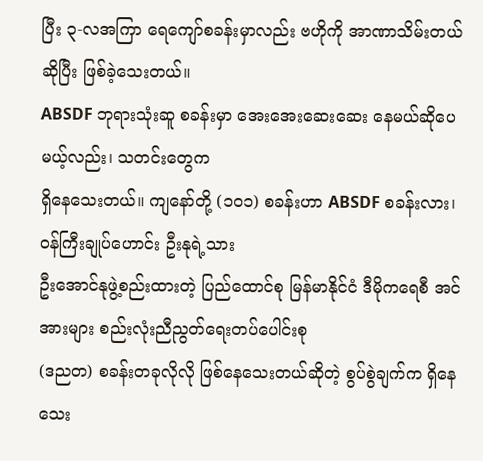ပြီး ၃-လအကြာ ရေကျော်စခန်းမှာလည်း ဗဟိုကို အာဏာသိမ်းတယ်ဆိုပြီး ဖြစ်ခဲ့သေးတယ်။
ABSDF ဘုရားသုံးဆူ စခန်းမှာ အေးအေးဆေးဆေး နေမယ်ဆိုပေမယ့်လည်း၊ သတင်းတွေက
ရှိနေသေးတယ်။ ကျနော်တို့ (၁၀၁) စခန်းဟာ ABSDF စခန်းလား၊ ဝန်ကြီးချုပ်ဟောင်း ဦးနုရဲ့သား
ဦးအောင်နုဖွဲ့စည်းထားတဲ့ ပြည်ထောင်စု မြန်မာနိုင်ငံ ဒီမိုကရေစီ အင်အားများ စည်းလုံးညီညွတ်ရေးတပ်ပေါင်းစု
(ဒညတ) စခန်းတခုလိုလို ဖြစ်နေသေးတယ်ဆိုတဲ့ စွပ်စွဲချက်က ရှိနေသေး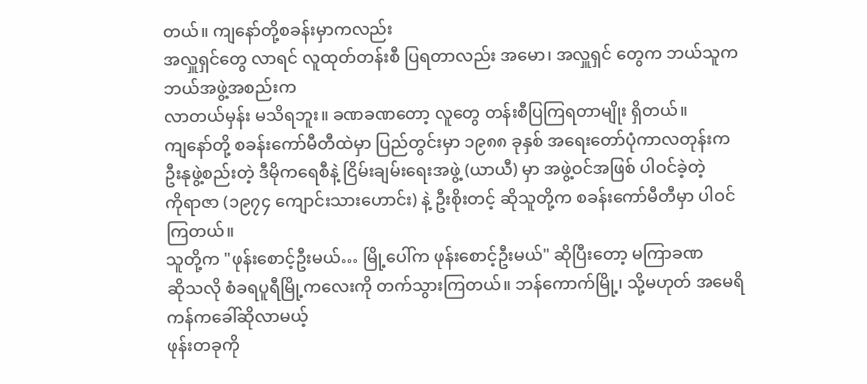တယ်။ ကျနော်တို့စခန်းမှာကလည်း
အလှူရှင်တွေ လာရင် လူထုတ်တန်းစီ ပြရတာလည်း အမော၊ အလှူရှင် တွေက ဘယ်သူက ဘယ်အဖွဲ့အစည်းက
လာတယ်မှန်း မသိရဘူး။ ခဏခဏတော့ လူတွေ တန်းစီပြကြရတာမျိုး ရှိတယ်။
ကျနော်တို့ စခန်းကော်မီတီထဲမှာ ပြည်တွင်းမှာ ၁၉၈၈ ခုနှစ် အရေးတော်ပုံကာလတုန်းက
ဦးနုဖွဲ့စည်းတဲ့ ဒီမိုကရေစီနဲ့ ငြိမ်းချမ်းရေးအဖွဲ့ (ယာယီ) မှာ အဖွဲ့ဝင်အဖြစ် ပါဝင်ခဲ့တဲ့
ကိုရာဇာ (၁၉၇၄ ကျောင်းသားဟောင်း) နဲ့ ဦးစိုးတင့် ဆိုသူတို့က စခန်းကော်မီတီမှာ ပါဝင်ကြတယ်။
သူတို့က "ဖုန်းစောင့်ဦးမယ်… မြို့ပေါ်က ဖုန်းစောင့်ဦးမယ်" ဆိုပြီးတော့ မကြာခဏ
ဆိုသလို စံခရပူရီမြို့ကလေးကို တက်သွားကြတယ်။ ဘန်ကောက်မြို့၊ သို့မဟုတ် အမေရိကန်ကခေါ်ဆိုလာမယ့်
ဖုန်းတခုကို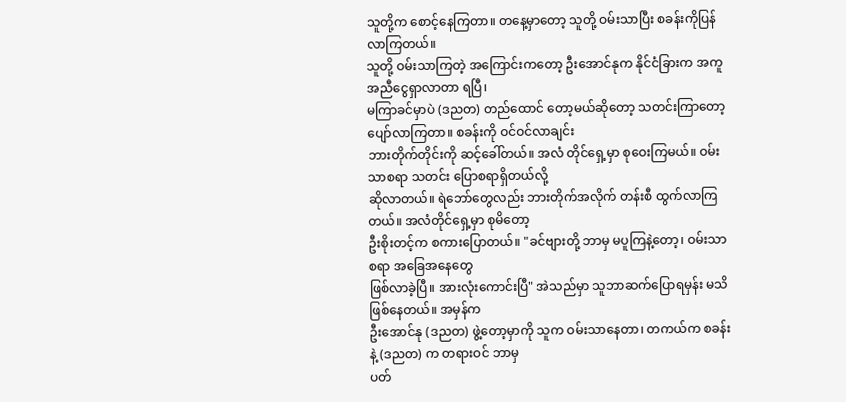သူတို့က စောင့်နေကြတာ။ တနေ့မှာတော့ သူတို့ ဝမ်းသာပြီး စခန်းကိုပြန်လာကြတယ်။
သူတို့ ဝမ်းသာကြတဲ့ အကြောင်းကတော့ ဦးအောင်နုက နိုင်ငံခြားက အကူအညီငွေရှာလာတာ ရပြီ၊
မကြာခင်မှာပဲ (ဒညတ) တည်ထောင် တော့မယ်ဆိုတော့ သတင်းကြာတော့ ပျော်လာကြတာ။ စခန်းကို ဝင်ဝင်လာချင်း
ဘားတိုက်တိုင်းကို ဆင့်ခေါ်တယ်။ အလံ တိုင်ရှေ့မှာ စုဝေးကြမယ်။ ဝမ်းသာစရာ သတင်း ပြောစရာရှိတယ်လို့
ဆိုလာတယ်။ ရဲဘော်တွေလည်း ဘားတိုက်အလိုက် တန်းစီ ထွက်လာကြတယ်။ အလံတိုင်ရှေ့မှာ စုမိတော့
ဦးစိုးတင့်က စကားပြောတယ်။ "ခင်ဗျားတို့ ဘာမှ မပူကြနဲ့တော့၊ ဝမ်းသာစရာ အခြေအနေတွေ
ဖြစ်လာခဲ့ပြီ။ အားလုံးကောင်းပြီ" အဲသည်မှာ သူဘာဆက်ပြောရမှန်း မသိဖြစ်နေတယ်။ အမှန်က
ဦးအောင်နု (ဒညတ) ဖွဲ့တော့မှာကို သူက ဝမ်းသာနေတာ၊ တကယ်က စခန်းနဲ့ (ဒညတ) က တရားဝင် ဘာမှ
ပတ်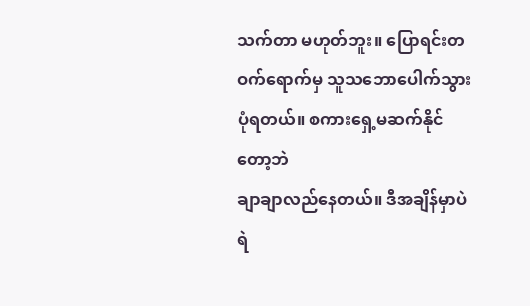သက်တာ မဟုတ်ဘူး။ ပြောရင်းတဝက်ရောက်မှ သူသဘောပေါက်သွားပုံရတယ်။ စကားရှေ့မဆက်နိုင်တော့ဘဲ
ချာချာလည်နေတယ်။ ဒီအချိန်မှာပဲ ရဲ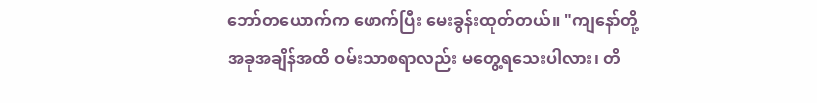ဘော်တယောက်က ဖောက်ပြီး မေးခွန်းထုတ်တယ်။ "ကျနော်တို့
အခုအချိန်အထိ ဝမ်းသာစရာလည်း မတွေ့ရသေးပါလား၊ တိ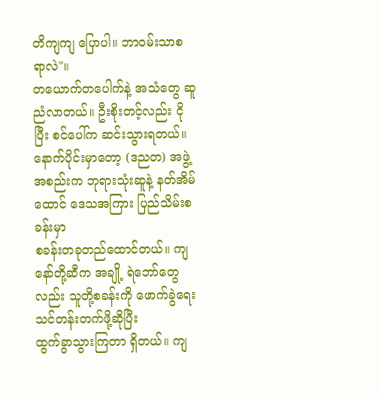တိကျကျ ပြောပါ။ ဘာဝမ်းသာစရာလဲ"။
တယောက်တပေါက်နဲ့ အသံတွေ ဆူညံလာတယ်။ ဦးစိုးတင့်လည်း ငိုပြီး စင်ပေါ်က ဆင်းသွားရတယ်။
နောက်ပိုင်းမှာတော့ (ဒညတ) အဖွဲ့အစည်းက ဘုရားသုံးဆူနဲ့ နတ်အိမ်ထောင် ဒေသအကြား ပြည်သိမ်းစခန်းမှာ
စခန်းတခုတည်ထောင်တယ်။ ကျနော်တို့ဆီက အချို့ ရဲဘော်တွေလည်း သူတို့စခန်းကို ဖောက်ခွဲရေးသင်တန်းတက်ဖို့ဆိုပြီး
ထွက်ခွာသွားကြတာ ရှိတယ်။ ကျ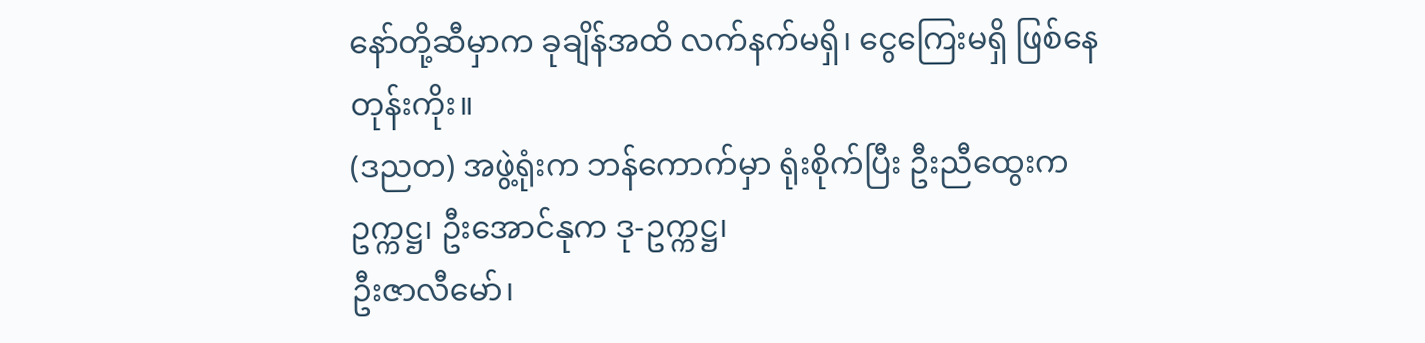နော်တို့ဆီမှာက ခုချိန်အထိ လက်နက်မရှိ၊ ငွေကြေးမရှိ ဖြစ်နေတုန်းကိုး။
(ဒညတ) အဖွဲ့ရုံးက ဘန်ကောက်မှာ ရုံးစိုက်ပြီး ဦးညီထွေးက ဥက္ကဋ္ဌ၊ ဦးအောင်နုက ဒု-ဥက္ကဋ္ဌ၊
ဦးဇာလီမော်၊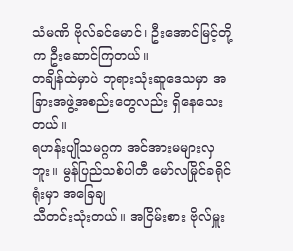သံမဏိ ဗိုလ်ခင်မောင်၊ ဦးအောင်မြင့်တို့က ဦးဆောင်ကြတယ်။
တချိန်ထဲမှာပဲ ဘုရားသုံးဆူဒေသမှာ အခြားအဖွဲ့အစည်းတွေလည်း ရှိနေသေးတယ်။
ရဟန်းပျိုသမဂ္ဂက အင်အားမများလှ ဘူး။ မွန်ပြည်သစ်ပါတီ မော်လမြိုင်ခရိုင်ရုံးမှာ အခြေချ
သီတင်းသုံးတယ်။ အငြိမ်းစား ဗိုလ်မှူး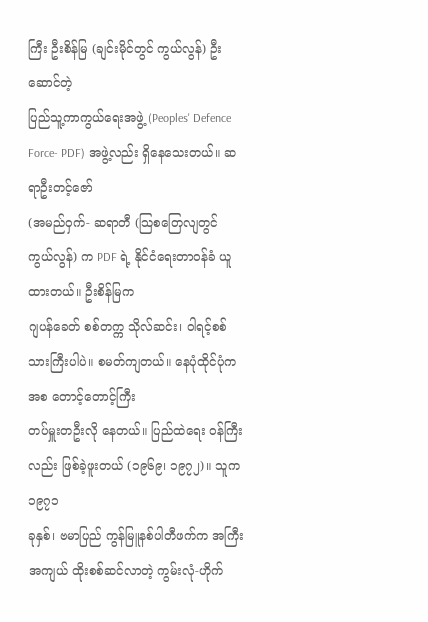ကြီး ဦးစိန်မြ (ချင်းမိုင်တွင် ကွယ်လွန်) ဦးဆောင်တဲ့
ပြည်သူ့ကာကွယ်ရေးအဖွဲ့ (Peoples' Defence Force- PDF) အဖွဲ့လည်း ရှိနေသေးတယ်။ ဆရာဦးတင့်ဇော်
(အမည်ဝှက်- ဆရာတီ (သြစတြေလျတွင် ကွယ်လွန်) က PDF ရဲ့ နိုင်ငံရေးတာဝန်ခံ ယူထားတယ်။ ဦးစိန်မြက
ဂျပန်ခေတ် စစ်တက္က သိုလ်ဆင်း၊ ဝါရင့်စစ်သားကြီးပါပဲ။ စမတ်ကျတယ်။ နေပုံထိုင်ပုံကအစ တောင့်တောင့်ကြီး
တပ်မှူးတဦးလို နေတယ်။ ပြည်ထဲရေး ဝန်ကြီးလည်း ဖြစ်ခဲ့ဖူးတယ် (၁၉၆၉၊ ၁၉၇၂)။ သူက ၁၉၇၁
ခုနှစ်၊ ဗမာပြည် ကွန်မြူနစ်ပါတီဖက်က အကြီး အကျယ် ထိုးစစ်ဆင်လာတဲ့ ကွမ်းလုံ-ဟိုက်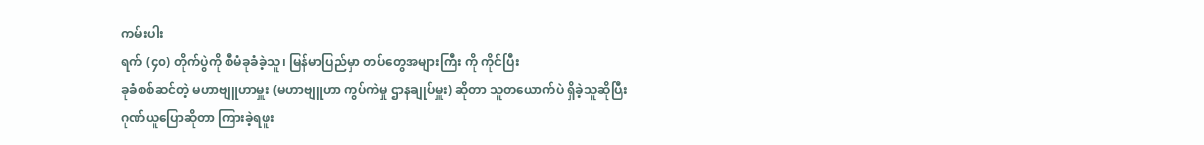ကမ်းပါး
ရက် (၄၀) တိုက်ပွဲကို စီမံခုခံခဲ့သူ၊ မြန်မာပြည်မှာ တပ်တွေအများကြီး ကို ကိုင်ပြီး
ခုခံစစ်ဆင်တဲ့ မဟာဗျူဟာမှူး (မဟာဗျူဟာ ကွပ်ကဲမှု ဌာနချုပ်မှူး) ဆိုတာ သူတယောက်ပဲ ရှိခဲ့သူဆိုပြီး
ဂုဏ်ယူပြောဆိုတာ ကြားခဲ့ရဖူး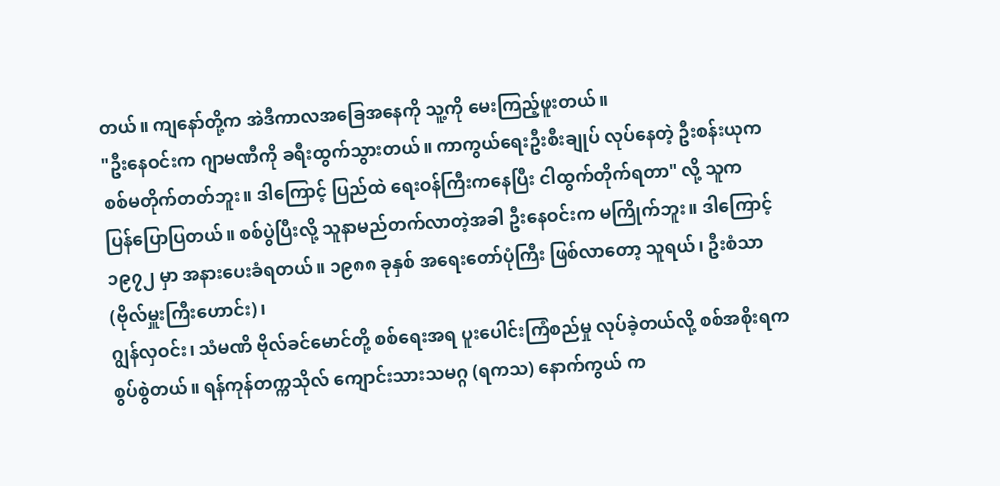တယ်။ ကျနော်တို့က အဲဒီကာလအခြေအနေကို သူ့ကို မေးကြည့်ဖူးတယ်။
"ဦးနေဝင်းက ဂျာမဏီကို ခရီးထွက်သွားတယ်။ ကာကွယ်ရေးဦးစီးချုပ် လုပ်နေတဲ့ ဦးစန်းယုက
စစ်မတိုက်တတ်ဘူး။ ဒါကြောင့် ပြည်ထဲ ရေးဝန်ကြီးကနေပြီး ငါထွက်တိုက်ရတာ" လို့ သူက
ပြန်ပြောပြတယ်။ စစ်ပွဲပြီးလို့ သူနာမည်တက်လာတဲ့အခါ ဦးနေဝင်းက မကြိုက်ဘူး။ ဒါကြောင့်
၁၉၇၂ မှာ အနားပေးခံရတယ်။ ၁၉၈၈ ခုနှစ် အရေးတော်ပုံကြီး ဖြစ်လာတော့ သူရယ်၊ ဦးစံသာ (ဗိုလ်မှူးကြီးဟောင်း)၊
ဂျွန်လှဝင်း၊ သံမဏိ ဗိုလ်ခင်မောင်တို့ စစ်ရေးအရ ပူးပေါင်းကြံစည်မှု လုပ်ခဲ့တယ်လို့ စစ်အစိုးရက
စွပ်စွဲတယ်။ ရန်ကုန်တက္ကသိုလ် ကျောင်းသားသမဂ္ဂ (ရကသ) နောက်ကွယ် က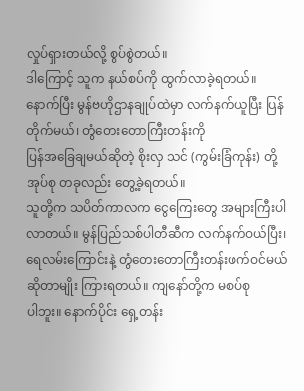လှုပ်ရှားတယ်လို့ စွပ်စွဲတယ်။
ဒါကြောင့် သူက နယ်စပ်ကို ထွက်လာခဲ့ရတယ်။
နောက်ပြီး မွန်ဗဟိုဌာနချုပ်ထဲမှာ လက်နက်ယူပြီး ပြန်တိုက်မယ်၊ တွံတေးတောကြီးတန်းကို
ပြန်အခြေချမယ်ဆိုတဲ့ စိုးလှ သင် (ကွမ်းခြံကုန်း) တို့ အုပ်စု တခုလည်း တွေ့ခဲ့ရတယ်။
သူတို့က သပိတ်ကာလက ငွေကြေးတွေ အများကြီးပါလာတယ်။ မွန်ပြည်သစ်ပါတီဆီက လက်နက်ဝယ်ပြီး၊
ရေလမ်းကြောင်းနဲ့ တွံတေးတောကြီးတန်းဖက်ဝင်မယ်ဆိုတာမျိုး ကြားရတယ်။ ကျနော်တို့က မစပ်စု
ပါဘူး။ နောက်ပိုင်း ရှေ့တန်း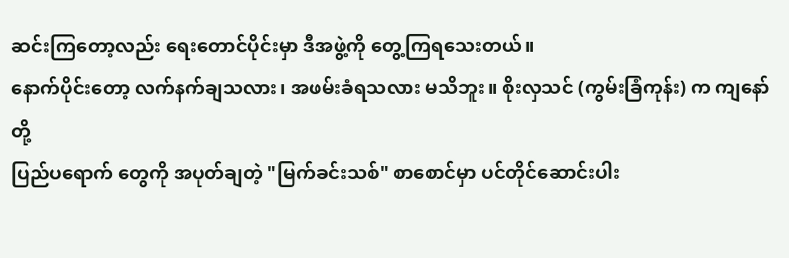ဆင်းကြတော့လည်း ရေးတောင်ပိုင်းမှာ ဒီအဖွဲ့ကို တွေ့ကြရသေးတယ်။
နောက်ပိုင်းတော့ လက်နက်ချသလား၊ အဖမ်းခံရသလား မသိဘူး။ စိုးလှသင် (ကွမ်းခြံကုန်း) က ကျနော်တို့
ပြည်ပရောက် တွေကို အပုတ်ချတဲ့ "မြက်ခင်းသစ်" စာစောင်မှာ ပင်တိုင်ဆောင်းပါး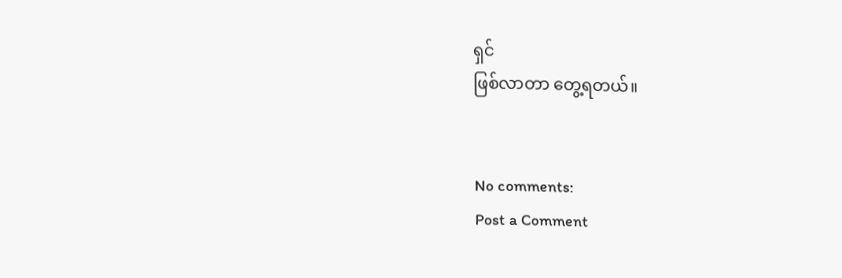ရှင်
ဖြစ်လာတာ တွေ့ရတယ်။


No comments:
Post a Comment